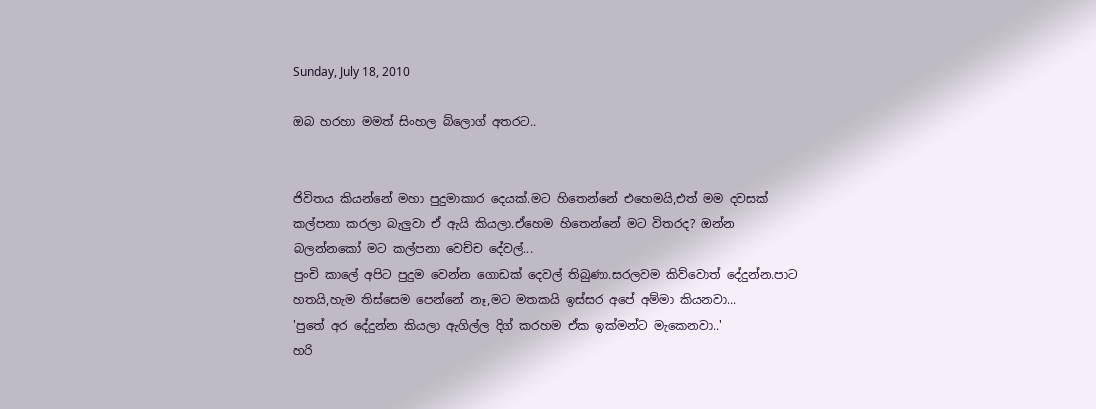Sunday, July 18, 2010

ඔබ හරහා මමත් සිංහල බ්ලොග් අතරට..


ජිවිතය කියන්නේ මහා පුදුමාකාර දෙයක්.මට හිතෙන්නේ එහෙමයි,එත් මම දවසක් කල්පනා කරලා බැලුවා ඒ ඇයි කියලා.ඒහෙම හිතෙන්නේ මට විතරද? ඔන්න බලන්නකෝ මට කල්පනා වෙච්ච දේවල්...
පුංචි කාලේ අපිට පුදුම වෙන්න ගොඩක් දෙවල් තිබුණා.සරලවම කිව්වොත් දේදුන්න.පාට හතයි,හැම තිස්සෙම පෙන්නේ නෑ,මට මතකයි ඉස්සර අපේ අම්මා කියනවා...
'පුතේ අර දේදුන්න කියලා ඇගිල්ල දිග් කරහම ඒක ඉක්මන්ට මැකෙනවා..'
හරි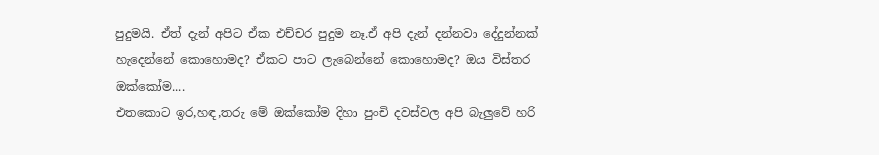පුදුමයි. ඒත් දැන් අපිට ඒක එච්චර පුදුම නෑ.ඒ අපි දැන් දන්නවා දේදුන්නක් හැදෙන්නේ කොහොමද? ඒකට පාට ලැබෙන්නේ කොහොමද? ඔය විස්තර ඔක්කෝම....
එතකොට ඉර,හඳ,තරු මේ ඔක්කෝම දිහා පුංචි දවස්වල අපි බැලුවේ හරි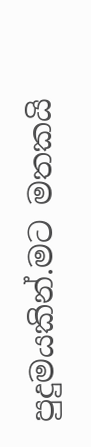පුදුමයකින්.මට මතකයි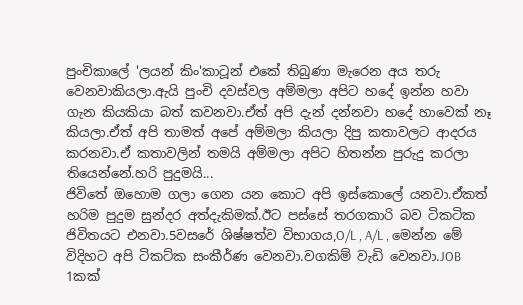පුංචිකාලේ 'ලයන් කිං'කාටූන් එකේ තිබුණා මැරෙන අය තරු වෙනවාකියලා.ඇයි පුංචි දවස්වල අම්මලා අපිට හදේ ඉන්න හවා ගැන කියකියා බත් කවනවා.ඒත් අපි දැන් දන්නවා හදේ හාවෙක් නෑ කියලා.ඒත් අපි තාමත් අපේ අම්මලා කියලා දිපු කතාවලට ආදරය කරනවා.ඒ කතාවලින් තමයි අම්මලා අපිට හිතන්න පුරුදු කරලා තියෙන්නේ.හරි පුදුමයි...
ජිවිතේ ඔහොම ගලා ගෙන යන කොට අපි ඉස්කොලේ යනවා.ඒකත් හරිම පුදුම සුන්දර අත්දැකිමක්.ඊට පස්සේ තරගකාරි බව ටිකටික ජිවිතයට එනවා.5වසරේ ශිෂ්ෂත්ව විභාගය,O/L , A/L , මෙන්න මේ විදිහට අපි ටිකට්ක සංකීර්ණ වෙනවා.වගකිම් වැඩි වෙනවා.JOB 1කක්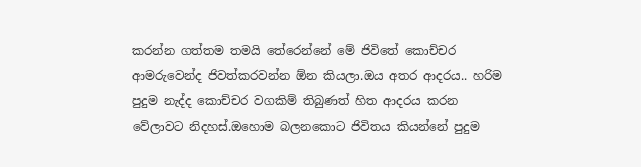කරන්න ගත්තම තමයි තේරෙන්නේ මේ ජිවිතේ කොච්චර ආමරුවෙන්ද ජිවත්කරවන්න ඕන කියලා.ඔය අතර ආදරය.. හරිම පුදුම නැද්ද කොච්චර වගකිම් තිබුණත් හිත ආදරය කරන වේලාවට නිදහස්.ඔහොම බලනකොට ජිවිතය කියන්නේ පුදුම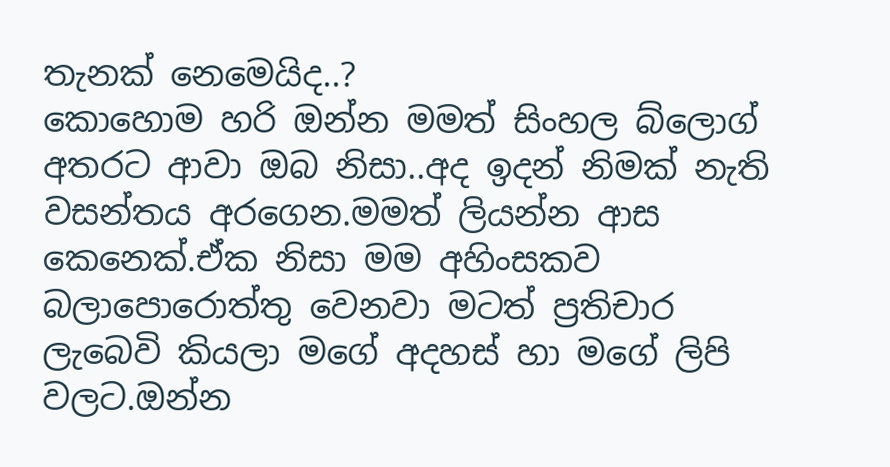තැනක් නෙමෙයිද..?
කොහොම හරි ඔන්න මමත් සිංහල බ්ලොග් අතරට ආවා ඔබ නිසා..අද ඉදන් නිමක් නැති වසන්තය අරගෙන.මමත් ලියන්න ආස කෙනෙක්.ඒක නිසා මම අහිංසකව බලාපොරොත්තු වෙනවා මටත් ප්‍රතිචාර ලැබෙවි කියලා මගේ අදහස් හා මගේ ලිපි වලට.ඔන්න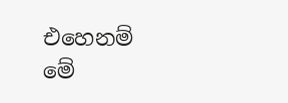එහෙනම් මේ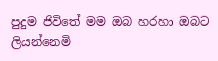පුදුම ජිවිතේ මම ඔබ හරහා ඔබට ලියන්නෙමි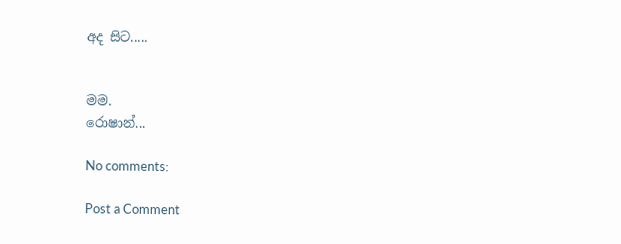අද සිට.....


මම.
රොෂාන්...

No comments:

Post a Comment